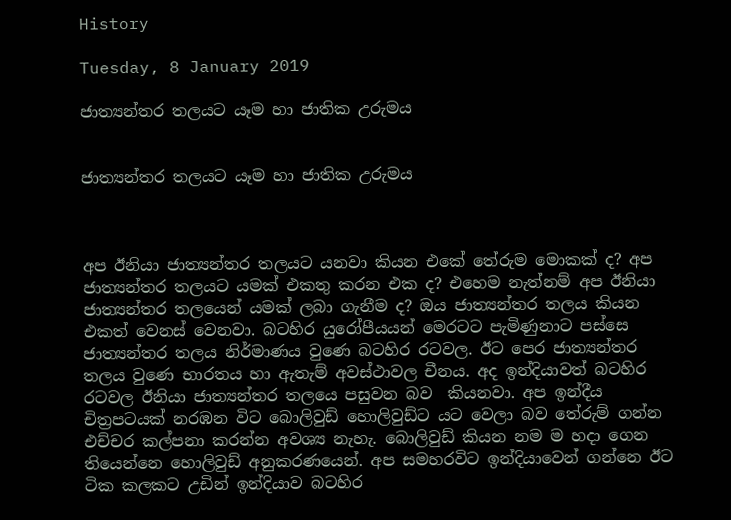History

Tuesday, 8 January 2019

ජාත්‍යන්තර තලයට යෑම හා ජාතික උරුමය


ජාත්‍යන්තර තලයට යෑම හා ජාතික උරුමය



අප ඊනියා ජාත්‍යන්තර තලයට යනවා කියන එකේ තේරුම මොකක් ද? අප ජාත්‍යන්තර තලයට යමක් එකතු කරන එක ද? එහෙම නැත්නම් අප ඊනියා ජාත්‍යන්තර තලයෙන් යමක් ලබා ගැනීම ද? ඔය ජාත්‍යන්තර තලය කියන එකත් වෙනස් වෙනවා. බටහිර යුරෝපීයයන් මෙරටට පැමිණුනාට පස්සෙ ජාත්‍යන්තර තලය නිර්මාණය වුණෙ බටහිර රටවල. ඊට පෙර ජාත්‍යන්තර තලය වුණෙ භාරතය හා ඇතැම් අවස්ථාවල චීනය. අද ඉන්දියාවත් බටහිර රටවල ඊනියා ජාත්‍යන්තර තලයෙ පසුවන බව  කියනවා. අප ඉන්දීය චිත්‍රපටයක් නරඹන විට බොලිවුඩ් හොලිවුඩ්ට යට වෙලා බව තේරුම් ගන්න එච්චර කල්පනා කරන්න අවශ්‍ය නැහැ. බොලිවුඩ් කියන නම ම හදා ගෙන තියෙන්නෙ හොලිවුඩ් අනුකරණයෙන්. අප සමහරවිට ඉන්දියාවෙන් ගන්නෙ ඊට ටික කලකට උඩින් ඉන්දියාව බටහිර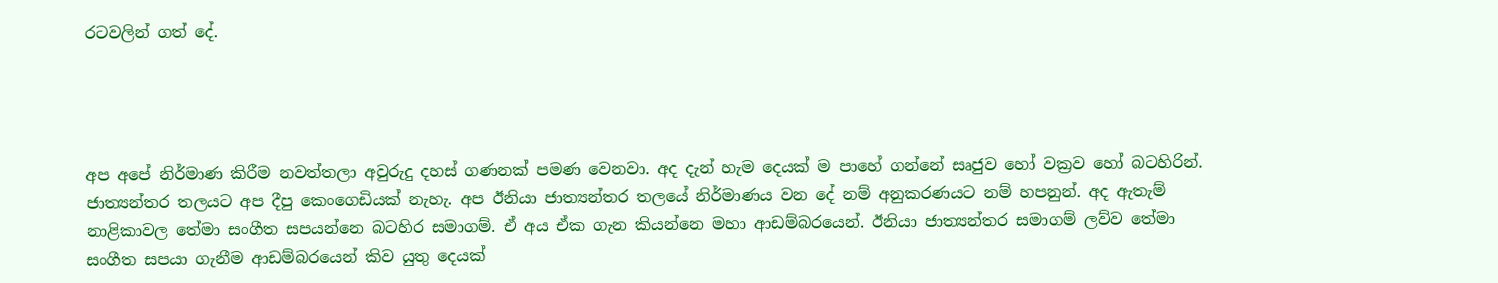රටවලින් ගත් දේ.




අප අපේ නිර්මාණ කිරීම නවත්තලා අවුරුදු දහස් ගණනක් පමණ වෙනවා. අද දැන් හැම දෙයක් ම පාහේ ගන්නේ සෘජුව හෝ වක්‍රව හෝ බටහිරින්. ජාත්‍යන්තර තලයට අප දීපු කෙංගෙඩියක් නැහැ. අප ඊනියා ජාත්‍යන්තර තලයේ නිර්මාණය වන දේ නම් අනුකරණයට නම් හපනුන්. අද ඇතැම් නාළිකාවල තේමා සංගීත සපයන්නෙ බටහිර සමාගම්. ඒ අය ඒක ගැන කියන්නෙ මහා ආඩම්බරයෙන්. ඊනියා ජාත්‍යන්තර සමාගම් ලව්ව තේමා සංගීත සපයා ගැනීම ආඩම්බරයෙන් කිව යුතු දෙයක්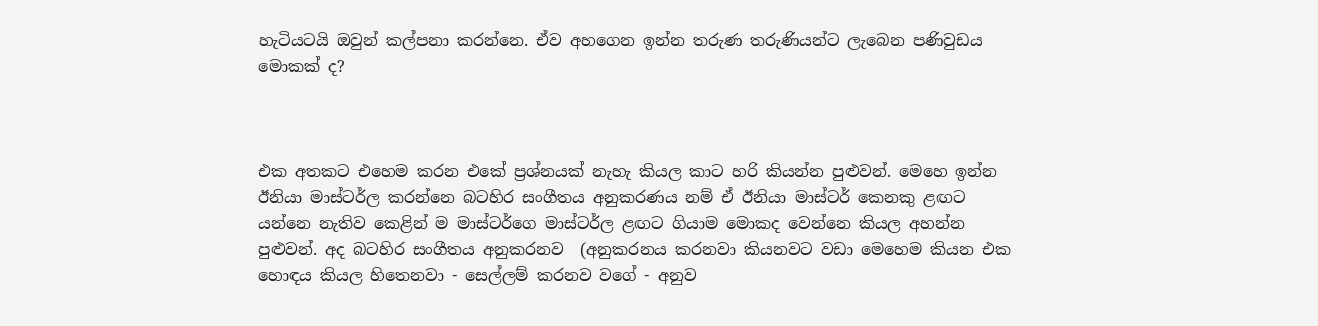හැටියටයි ඔවුන් කල්පනා කරන්නෙ. ඒව අහගෙන ඉන්න තරුණ තරුණියන්ට ලැබෙන පණිවුඩය මොකක් ද?



එක අතකට එහෙම කරන එකේ ප්‍රශ්නයක් නැහැ කියල කාට හරි කියන්න පුළුවන්. මෙහෙ ඉන්න ඊනියා මාස්ටර්ල කරන්නෙ බටහිර සංගීතය අනුකරණය නම් ඒ ඊනියා මාස්ටර් කෙනකු ළඟට යන්නෙ නැතිව කෙළින් ම මාස්ටර්ගෙ මාස්ටර්ල ළඟට ගියාම මොකද වෙන්නෙ කියල අහන්න පුළුවන්. අද බටහිර සංගීතය අනුකරනව  (අනුකරනය කරනවා කියනවට වඩා මෙහෙම කියන එක හොඳය කියල හිතෙනවා - සෙල්ලම් කරනව වගේ - අනුව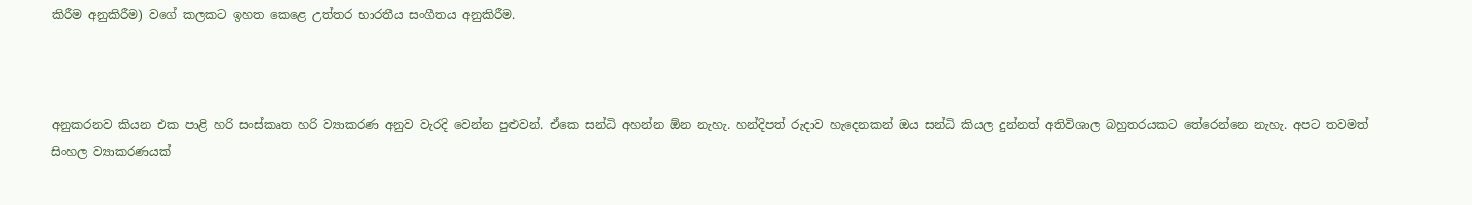කිරීම අනුකිරීම) වගේ කලකට ඉහත කෙළෙ උත්තර භාරතීය සංගීතය අනුකිරීම.



අනුකරනව කියන එක පාළි හරි සංස්කෘත හරි ව්‍යාකරණ අනුව වැරදි වෙන්න පුළුවන්. ඒකෙ සන්ධි අහන්න ඕන නැහැ. හන්දිපත් රුදාව හැදෙනකන් ඔය සන්ධි කියල දුන්නත් අතිවිශාල බහුතරයකට තේරෙන්නෙ නැහැ. අපට තවමත් සිංහල ව්‍යාකරණයක්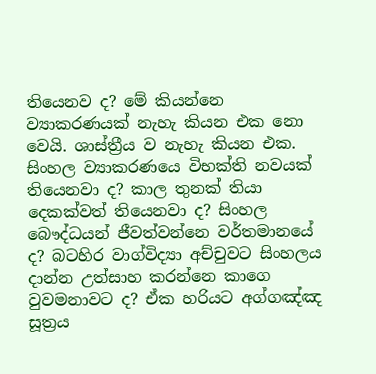තියෙනව ද? මේ කියන්නෙ ව්‍යාකරණයක් නැහැ කියන එක නො වෙයි. ශාස්ත්‍රීය ව නැහැ කියන එක. සිංහල ව්‍යාකරණයෙ විභක්ති නවයක් තියෙනවා ද? කාල තුනක් තියා දෙකක්වත් තියෙනවා ද? සිංහල බෞද්ධයන් ජීවත්වන්නෙ වර්තමානයේ ද? බටහිර වාග්විද්‍යා අච්චුවට සිංහලය දාන්න උත්සාහ කරන්නෙ කාගෙ වුවමනාවට ද? ඒක හරියට අග්ගඤ්ඤ සූත්‍රය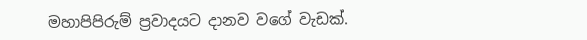මහාපිපිරුම් ප්‍රවාදයට දානව වගේ වැඩක්.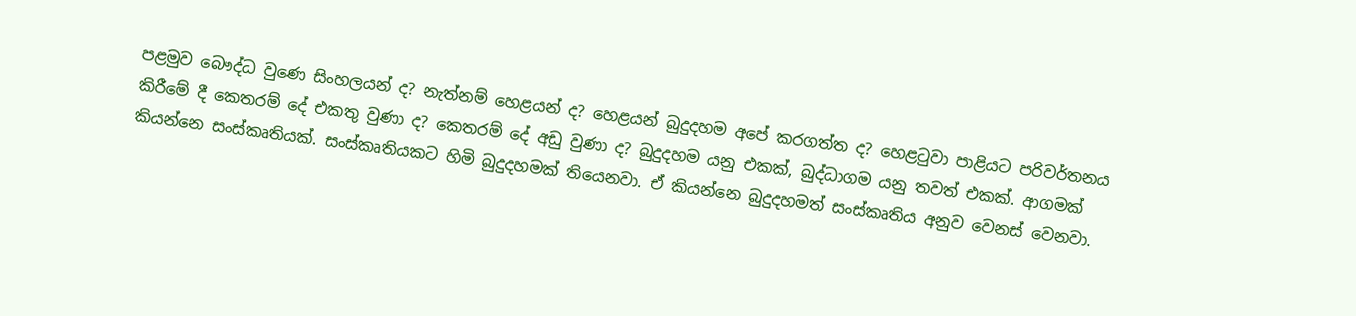පළමුව බෞද්ධ වුණෙ සිංහලයන් ද? නැත්නම් හෙළයන් ද? හෙළයන් බුදුදහම අපේ කරගත්ත ද? හෙළටුවා පාළියට පරිවර්තනය කිරීමේ දී කෙතරම් දේ එකතු වුණා ද? කෙතරම් දේ අඩු වුණා ද? බුදුදහම යනු එකක්, බුද්ධාගම යනු තවත් එකක්. ආගමක් කියන්නෙ සංස්කෘතියක්. සංස්කෘතියකට හිමි බුදුදහමක් තියෙනවා. ඒ කියන්නෙ බුදුදහමත් සංස්කෘතිය අනුව වෙනස් වෙනවා.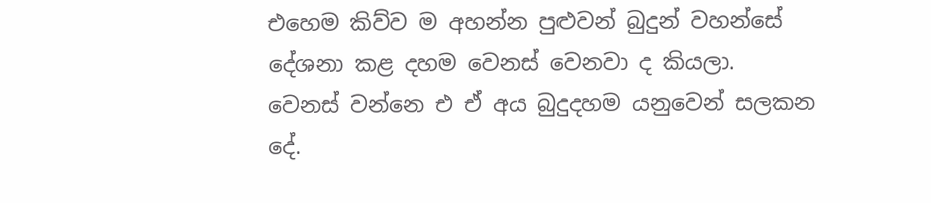එහෙම කිව්ව ම අහන්න පුළුවන් බුදුන් වහන්සේ දේශනා කළ දහම වෙනස් වෙනවා ද කියලා.  වෙනස් වන්නෙ එ ඒ අය බුදුදහම යනුවෙන් සලකන දේ.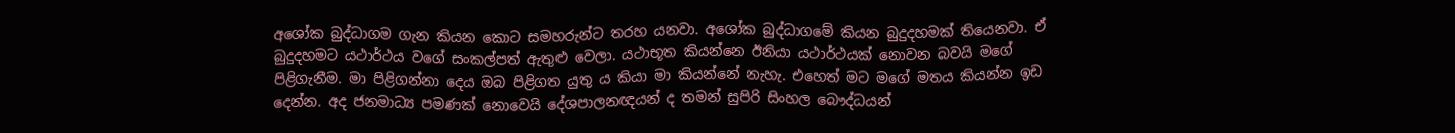අශෝක බුද්ධාගම ගැන කියන කොට සමහරුන්ට තරහ යනවා. අශෝක බුද්ධාගමේ කියන බුදුදහමක් තියෙනවා. ඒ බුදුදහමට යථාර්ථය වගේ සංකල්පත් ඇතුළු වෙලා. යථාභූත කියන්නෙ ඊනියා යථාර්ථයක් නොවන බවයි මගේ පිළිගැනීම. මා පිළිගන්නා දෙය ඔබ පිළිගත යුතු ය කියා මා කියන්නේ නැහැ. එහෙත් මට මගේ මතය කියන්න ඉඩ දෙන්න. අද ජනමාධ්‍ය පමණක් නොවෙයි දේශපාලනඥයන් ද තමන් සුපිරි සිංහල බෞද්ධයන්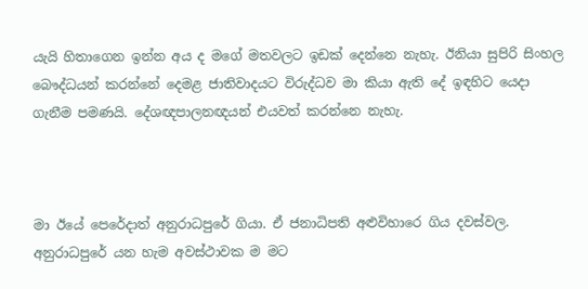යැයි හිතාගෙන ඉන්න අය ද මගේ මතවලට ඉඩක් දෙන්නෙ නැහැ. ඊනියා සුපිරි සිංහල බෞද්ධයන් කරන්නේ දෙමළ ජාතිවාදයට විරුද්ධව මා කියා ඇති දේ ඉඳහිට යෙදා ගැනීම පමණයි. දේශඥපාලනඥයන් එයවත් කරන්නෙ නැහැ.



මා ඊයේ පෙරේදාත් අනුරාධපුරේ ගියා. ඒ ජනාධිපති අළුවිහාරෙ ගිය දවස්වල. අනුරාධපුරේ යන හැම අවස්ථාවක ම මට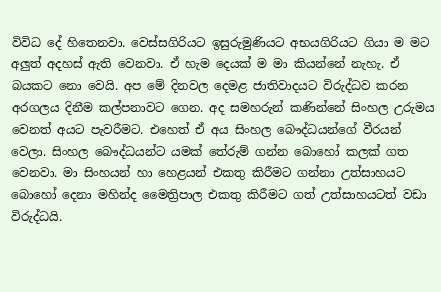විවිධ දේ හිතෙනවා. වෙස්සගිරියට ඉසුරුමුණියට අභයගිරියට ගියා ම මට අලුත් අදහස් ඇති වෙනවා. ඒ හැම දෙයක් ම මා කියන්නේ නැහැ. ඒ බයකට නො වෙයි. අප මේ දිනවල දෙමළ ජාතිවාදයට විරුද්ධව කරන අරගලය දිනීම කල්පනාවට ගෙන. අද සමහරුන් කණින්නේ සිංහල උරුමය වෙනත් අයට පැවරීමට. එහෙත් ඒ අය සිංහල බෞද්ධයන්ගේ වීරයන් වෙලා. සිංහල බෞද්ධයන්ට යමක් තේරුම් ගන්න බොහෝ කලක් ගත වෙනවා. මා සිංහයන් හා හෙළයන් එකතු කිරීමට ගන්නා උත්සාහයට බොහෝ දෙනා මහින්ද මෛත්‍රිපාල එකතු කිරීමට ගත් උත්සාහයටත් වඩා විරුද්ධයි.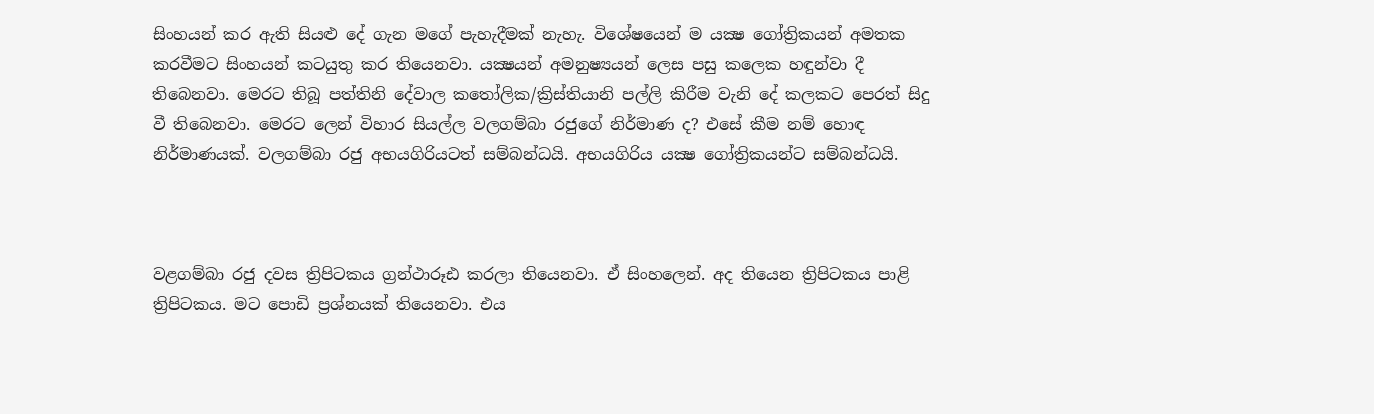සිංහයන් කර ඇති සියළු දේ ගැන මගේ පැහැදීමක් නැහැ. විශේෂයෙන් ම යක්‍ෂ ගෝත්‍රිකයන් අමතක කරවීමට සිංහයන් කටයුතු කර තියෙනවා. යක්‍ෂයන් අමනුෂ්‍යයන් ලෙස පසු කලෙක හඳුන්වා දී තිබෙනවා. මෙරට තිබූ පත්තිනි දේවාල කතෝලික/ක්‍රිස්තියානි පල්ලි කිරීම වැනි දේ කලකට පෙරත් සිදු වී තිබෙනවා. මෙරට ලෙන් විහාර සියල්ල වලගම්බා රජුගේ නිර්මාණ ද? එසේ කීම නම් හොඳ නිර්මාණයක්. වලගම්බා රජු අභයගිරියටත් සම්බන්ධයි. අභයගිරිය යක්‍ෂ ගෝත්‍රිකයන්ට සම්බන්ධයි.



වළගම්බා රජු දවස ත්‍රිපිටකය ග්‍රන්ථාරූඪ කරලා තියෙනවා. ඒ සිංහලෙන්. අද තියෙන ත්‍රිපිටකය පාළි ත්‍රිපිටකය. මට පොඩි ප්‍රශ්නයක් තියෙනවා. එය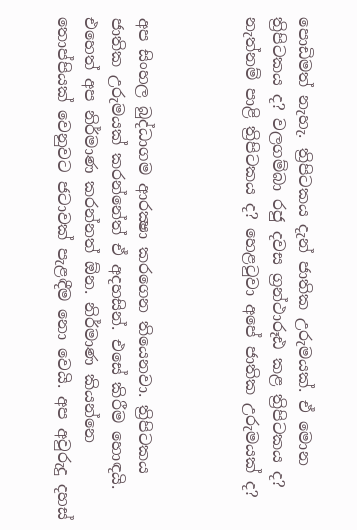පොඩිමත් නැහැ. ත්‍රිපිටකය දැන් ජාතික උරුමයක්. ඒ මොන ත්‍රිපිටකය ද? වලගම්බා රජු දවස ග්‍රන්ථාරූඪ කළ ත්‍රිපිටකය ද? නැත්නම් පාළි ත්‍රිපිටකය ද? හෙළටුවා අපේ ජාතික උරුමයක් ද?



අප සිංහල බුද්ධාගම ආරක්‍ෂා කරගෙන තියෙනවා. ත්‍රිපිටකය ජාතික උරුමයක් කරන්නේත් ඒ අදහසින්. එසේ කිරීම හොඳයි. එහෙත් අප නිර්මාණ කරන්නත් ඕන. නිර්මාණ කියන්නෙ තොප්පියක් වෙනුවට ජටාවක් පැළඳීම නො වෙයි. අප අවුරුදු දහස්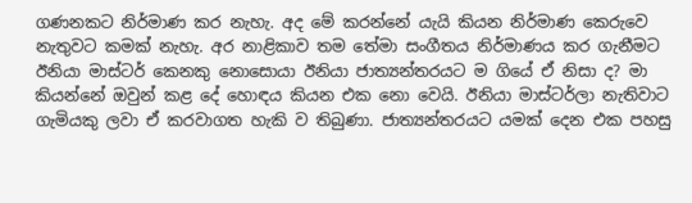ගණනකට නිර්මාණ කර නැහැ. අද මේ කරන්නේ යැයි කියන නිර්මාණ කෙරුවෙ නැතුවට කමක් නැහැ. අර නාළිකාව තම තේමා සංගීතය නිර්මාණය කර ගැනීමට ඊනියා මාස්ටර් කෙනකු නොසොයා ඊනියා ජාත්‍යන්තරයට ම ගියේ ඒ නිසා ද? මා කියන්නේ ඔවුන් කළ දේ හොඳය කියන එක නො වෙයි. ඊනියා මාස්ටර්ලා නැතිවාට ගැමියකු ලවා ඒ කරවාගත හැකි ව තිබුණා. ජාත්‍යන්තරයට යමක් දෙන එක පහසු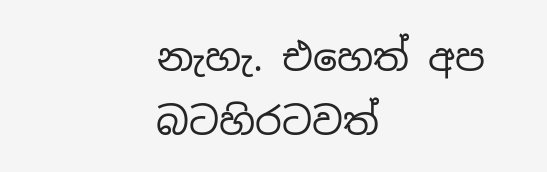නැහැ. එහෙත් අප බටහිරටවත්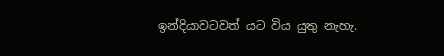ඉන්දියාවටවත් යට විය යුතු නැහැ.